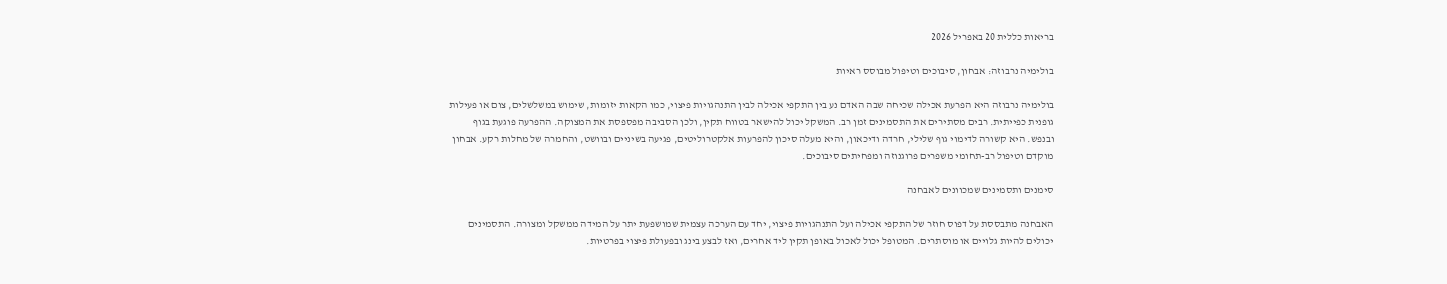בריאות כללית 20 באפריל 2026

בולימיה נרבוזה: אבחון, סיבוכים וטיפול מבוסס ראיות

בולימיה נרבוזה היא הפרעת אכילה שכיחה שבה האדם נע בין התקפי אכילה לבין התנהגויות פיצוי, כמו הקאות יזומות, שימוש במשלשלים, צום או פעילות גופנית כפייתית. רבים מסתירים את התסמינים זמן רב. המשקל יכול להישאר בטווח תקין, ולכן הסביבה מפספסת את המצוקה. ההפרעה פוגעת בגוף ובנפש. היא קשורה לדימוי גוף שלילי, חרדה ודיכאון, והיא מעלה סיכון להפרעות אלקטרוליטים, פגיעה בשיניים ובוושט, והחמרה של מחלות רקע. אבחון מוקדם וטיפול רב-תחומי משפרים פרוגנוזה ומפחיתים סיבוכים.

סימנים ותסמינים שמכוונים לאבחנה

האבחנה מתבססת על דפוס חוזר של התקפי אכילה ועל התנהגויות פיצוי, יחד עם הערכה עצמית שמושפעת יתר על המידה ממשקל ומצורה. התסמינים יכולים להיות גלויים או מוסתרים. המטופל יכול לאכול באופן תקין ליד אחרים, ואז לבצע בינג ובפעולת פיצוי בפרטיות.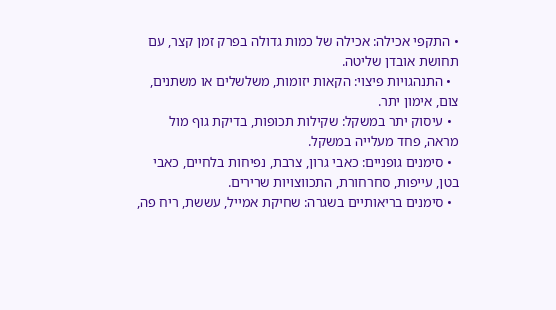• התקפי אכילה: אכילה של כמות גדולה בפרק זמן קצר, עם תחושת אובדן שליטה.
  • התנהגויות פיצוי: הקאות יזומות, משלשלים או משתנים, צום, אימון יתר.
  • עיסוק יתר במשקל: שקילות תכופות, בדיקת גוף מול מראה, פחד מעלייה במשקל.
  • סימנים גופניים: כאבי גרון, צרבת, נפיחות בלחיים, כאבי בטן, עייפות, סחרחורת, התכווצויות שרירים.
  • סימנים בריאותיים בשגרה: שחיקת אמייל, עששת, ריח פה,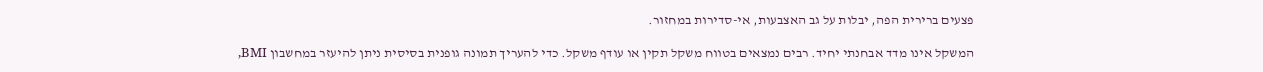פצעים ברירית הפה, יבלות על גב האצבעות, אי-סדירות במחזור.

המשקל אינו מדד אבחנתי יחיד. רבים נמצאים בטווח משקל תקין או עודף משקל. כדי להעריך תמונה גופנית בסיסית ניתן להיעזר במחשבון BMI,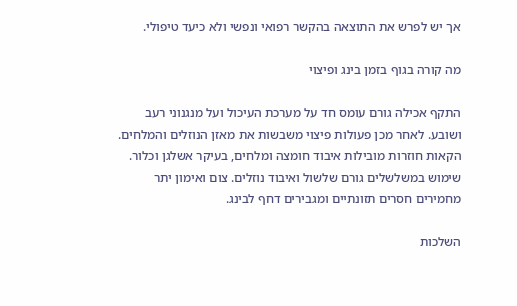אך יש לפרש את התוצאה בהקשר רפואי ונפשי ולא כיעד טיפולי.

מה קורה בגוף בזמן בינג ופיצוי

התקף אכילה גורם עומס חד על מערכת העיכול ועל מנגנוני רעב ושובע. לאחר מכן פעולות פיצוי משבשות את מאזן הנוזלים והמלחים. הקאות חוזרות מובילות איבוד חומצה ומלחים, בעיקר אשלגן וכלור. שימוש במשלשלים גורם שלשול ואיבוד נוזלים. צום ואימון יתר מחמירים חסרים תזונתיים ומגבירים דחף לבינג.

השלכות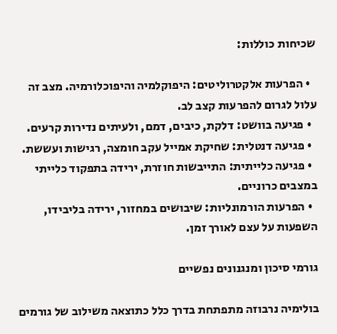שכיחות כוללות:

  • הפרעות אלקטרוליטים: היפוקלמיה והיפוכלורמיה. מצב זה עלול לגרום להפרעות קצב לב.
  • פגיעה בוושט: דלקת, כיבים, דמם, ולעיתים נדירות קרעים.
  • פגיעה דנטלית: שחיקת אמייל עקב חומצה, רגישות ועששת.
  • פגיעה כלייתית: התייבשות חוזרת, ירידה בתפקוד כלייתי במצבים כרוניים.
  • הפרעות הורמונליות: שיבושים במחזור, ירידה בליבידו, השפעות על עצם לאורך זמן.

גורמי סיכון ומנגנונים נפשיים

בולימיה נרבוזה מתפתחת בדרך כלל כתוצאה משילוב של גורמים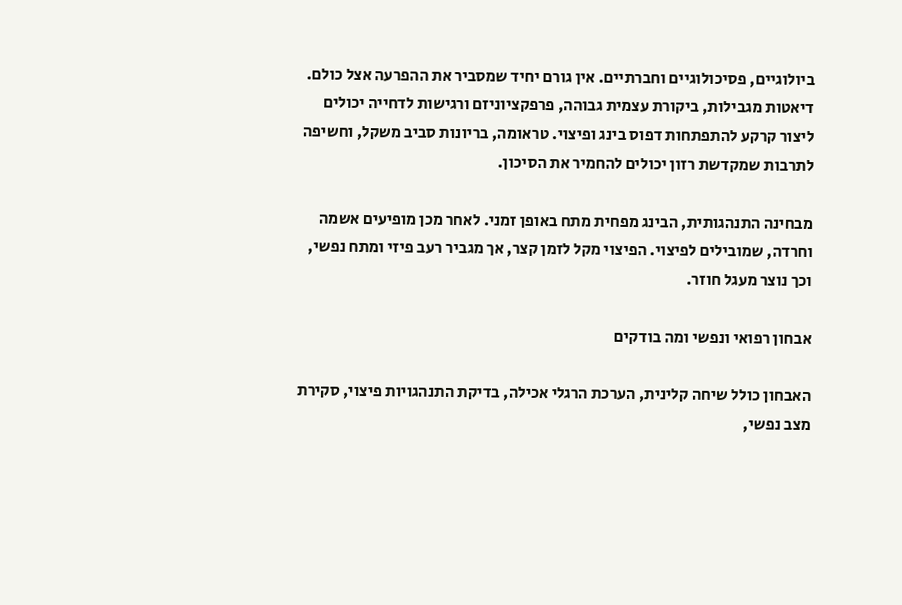ביולוגיים, פסיכולוגיים וחברתיים. אין גורם יחיד שמסביר את ההפרעה אצל כולם. דיאטות מגבילות, ביקורת עצמית גבוהה, פרפקציוניזם ורגישות לדחייה יכולים ליצור קרקע להתפתחות דפוס בינג ופיצוי. טראומה, בריונות סביב משקל, וחשיפה לתרבות שמקדשת רזון יכולים להחמיר את הסיכון.

מבחינה התנהגותית, הבינג מפחית מתח באופן זמני. לאחר מכן מופיעים אשמה וחרדה, שמובילים לפיצוי. הפיצוי מקל לזמן קצר, אך מגביר רעב פיזי ומתח נפשי, וכך נוצר מעגל חוזר.

אבחון רפואי ונפשי ומה בודקים

האבחון כולל שיחה קלינית, הערכת הרגלי אכילה, בדיקת התנהגויות פיצוי, סקירת מצב נפשי,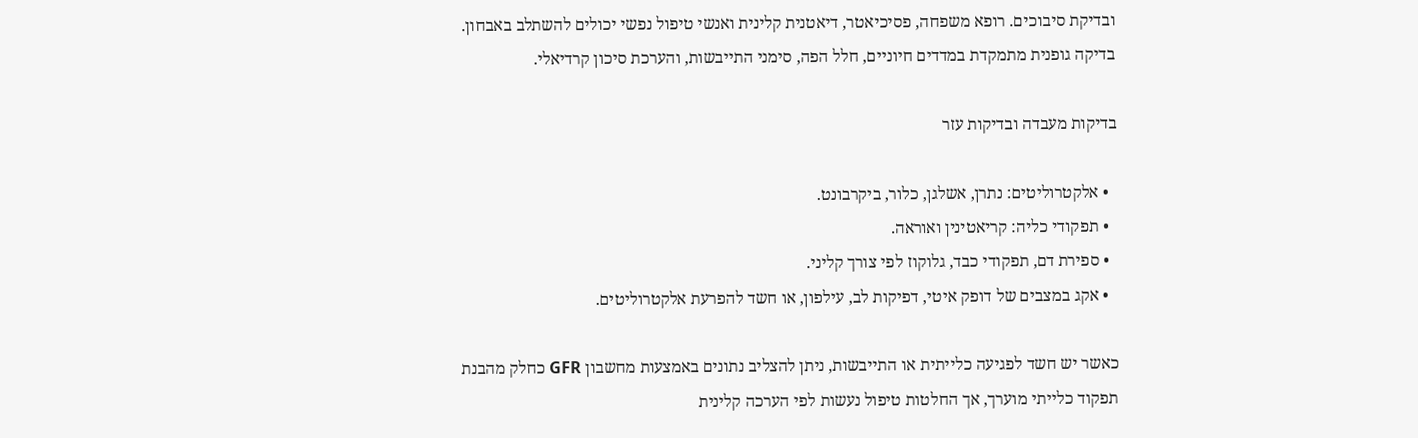ובדיקת סיבוכים. רופא משפחה, פסיכיאטר, דיאטנית קלינית ואנשי טיפול נפשי יכולים להשתלב באבחון. בדיקה גופנית מתמקדת במדדים חיוניים, חלל הפה, סימני התייבשות, והערכת סיכון קרדיאלי.

בדיקות מעבדה ובדיקות עזר

  • אלקטרוליטים: נתרן, אשלגן, כלור, ביקרבונט.
  • תפקודי כליה: קריאטינין ואוראה.
  • ספירת דם, תפקודי כבד, גלוקוז לפי צורך קליני.
  • אקג במצבים של דופק איטי, דפיקות לב, עילפון, או חשד להפרעת אלקטרוליטים.

כאשר יש חשד לפגיעה כלייתית או התייבשות, ניתן להצליב נתונים באמצעות מחשבון GFR כחלק מהבנת תפקוד כלייתי מוערך, אך החלטות טיפול נעשות לפי הערכה קלינית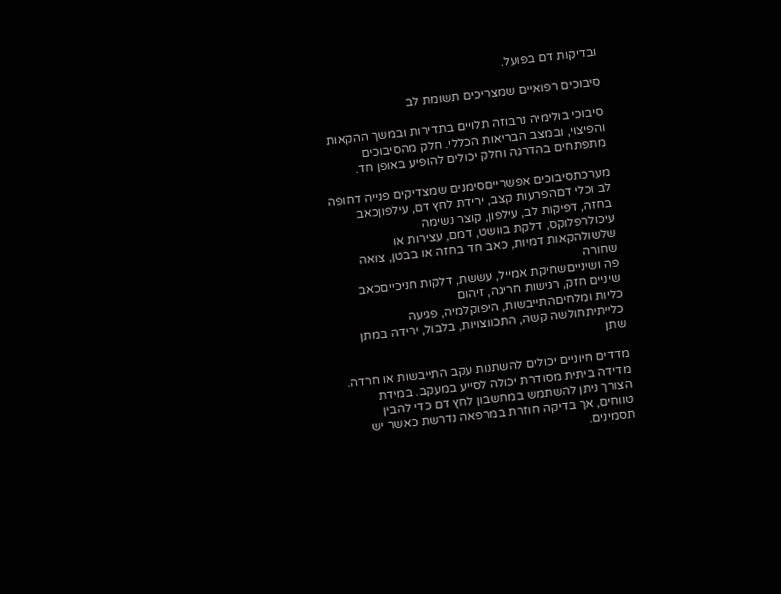ובדיקות דם בפועל.

סיבוכים רפואיים שמצריכים תשומת לב

סיבוכי בולימיה נרבוזה תלויים בתדירות ובמשך ההקאות והפיצוי, ובמצב הבריאות הכללי. חלק מהסיבוכים מתפתחים בהדרגה וחלק יכולים להופיע באופן חד.

מערכתסיבוכים אפשרייםסימנים שמצדיקים פנייה דחופה
לב וכלי דםהפרעות קצב, ירידת לחץ דם, עילפוןכאב בחזה, דפיקות לב, עילפון, קוצר נשימה
עיכולרפלוקס, דלקת בוושט, דמם, עצירות או שלשולהקאות דמיות, כאב חד בחזה או בבטן, צואה שחורה
פה ושינייםשחיקת אמייל, עששת, דלקות חניכייםכאב שיניים חזק, רגישות חריגה, זיהום
כליות ומלחיםהתייבשות, היפוקלמיה, פגיעה כלייתיתחולשה קשה, התכווצויות, בלבול, ירידה במתן שתן

מדדים חיוניים יכולים להשתנות עקב התייבשות או חרדה. מדידה ביתית מסודרת יכולה לסייע במעקב. במידת הצורך ניתן להשתמש במחשבון לחץ דם כדי להבין טווחים, אך בדיקה חוזרת במרפאה נדרשת כאשר יש תסמינים.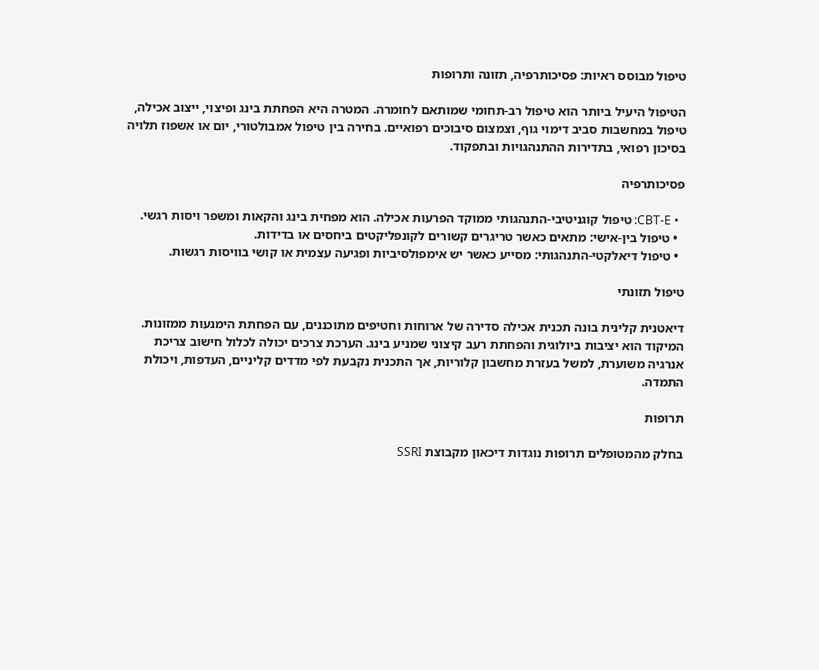טיפול מבוסס ראיות: פסיכותרפיה, תזונה ותרופות

הטיפול היעיל ביותר הוא טיפול רב-תחומי שמותאם לחומרה. המטרה היא הפחתת בינג ופיצוי, ייצוב אכילה, טיפול במחשבות סביב דימוי גוף, וצמצום סיבוכים רפואיים. בחירה בין טיפול אמבולטורי, יום או אשפוז תלויה בסיכון רפואי, בתדירות ההתנהגויות ובתפקוד.

פסיכותרפיה

  • CBT-E: טיפול קוגניטיבי-התנהגותי ממוקד הפרעות אכילה. הוא מפחית בינג והקאות ומשפר ויסות רגשי.
  • טיפול בין-אישי: מתאים כאשר טריגרים קשורים לקונפליקטים ביחסים או בדידות.
  • טיפול דיאלקטי-התנהגותי: מסייע כאשר יש אימפולסיביות ופגיעה עצמית או קושי בוויסות רגשות.

טיפול תזונתי

דיאטנית קלינית בונה תכנית אכילה סדירה של ארוחות וחטיפים מתוכננים, עם הפחתת הימנעות ממזונות. המיקוד הוא יציבות ביולוגית והפחתת רעב קיצוני שמניע בינג. הערכת צרכים יכולה לכלול חישוב צריכת אנרגיה משוערת, למשל בעזרת מחשבון קלוריות, אך התכנית נקבעת לפי מדדים קליניים, העדפות, ויכולת התמדה.

תרופות

בחלק מהמטופלים תרופות נוגדות דיכאון מקבוצת SSRI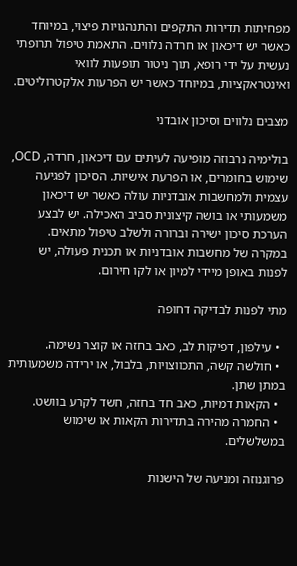מפחיתות תדירות התקפים והתנהגויות פיצוי, במיוחד כאשר יש דיכאון או חרדה נלווים. התאמת טיפול תרופתי נעשית על ידי רופא, תוך ניטור תופעות לוואי ואינטראקציות, במיוחד כאשר יש הפרעות אלקטרוליטים.

מצבים נלווים וסיכון אובדני

בולימיה נרבוזה מופיעה לעיתים עם דיכאון, חרדה, OCD, שימוש בחומרים, או הפרעת אישיות. הסיכון לפגיעה עצמית ולמחשבות אובדניות עולה כאשר יש דיכאון משמעותי או בושה קיצונית סביב האכילה. יש לבצע הערכת סיכון ישירה וברורה ולשלב טיפול מתאים. במקרה של מחשבות אובדניות או תכנית פעולה, יש לפנות באופן מיידי למיון או לקו חירום.

מתי לפנות לבדיקה דחופה

  • עילפון, דפיקות לב, כאב בחזה או קוצר נשימה.
  • חולשה קשה, התכווצויות, בלבול, או ירידה משמעותית במתן שתן.
  • הקאות דמיות, כאב חד בחזה, חשד לקרע בוושט.
  • החמרה מהירה בתדירות הקאות או שימוש במשלשלים.

פרוגנוזה ומניעה של הישנות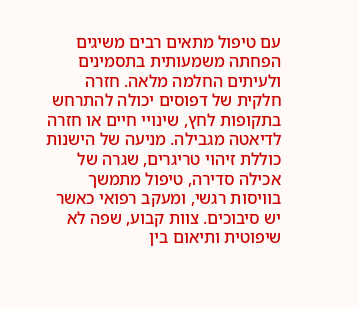עם טיפול מתאים רבים משיגים הפחתה משמעותית בתסמינים ולעיתים החלמה מלאה. חזרה חלקית של דפוסים יכולה להתרחש בתקופות לחץ, שינויי חיים או חזרה לדיאטה מגבילה. מניעה של הישנות כוללת זיהוי טריגרים, שגרה של אכילה סדירה, טיפול מתמשך בוויסות רגשי, ומעקב רפואי כאשר יש סיבוכים. צוות קבוע, שפה לא שיפוטית ותיאום בין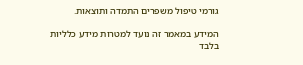גורמי טיפול משפרים התמדה ותוצאות.

המידע במאמר זה נועד למטרות מידע כלליות בלבד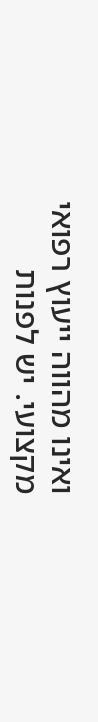ואינו מהווה ייעוץ רפואי מקצועי. יש לפנות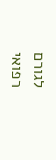לגורם רפואי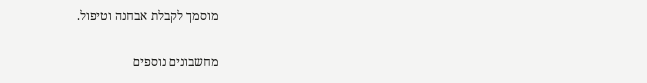מוסמך לקבלת אבחנה וטיפול.

מחשבונים נוספים